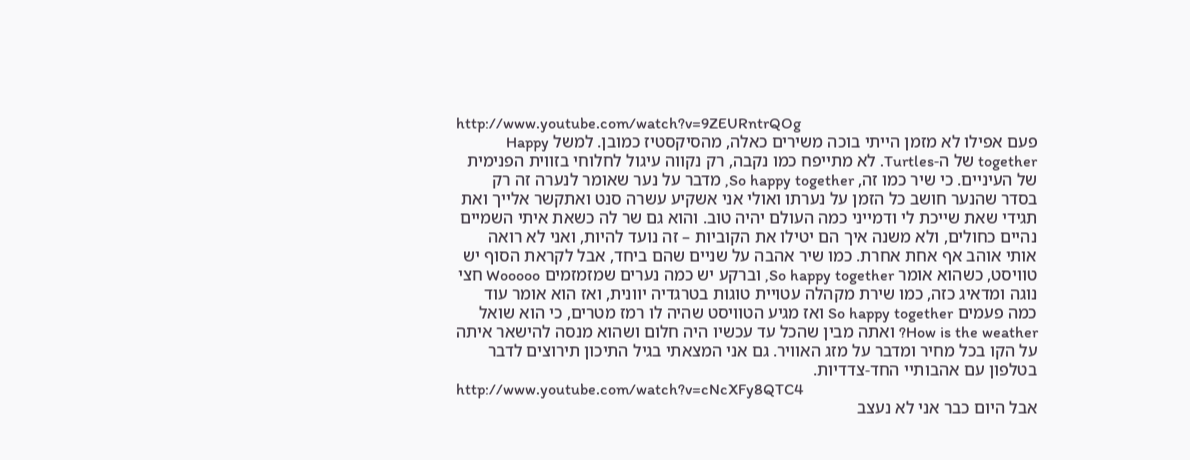http://www.youtube.com/watch?v=9ZEURntrQOg
פעם אפילו לא מזמן הייתי בוכה משירים כאלה, מהסיקסטיז כמובן. למשל Happy together של ה-Turtles. לא מתייפח כמו נקבה, רק נקווה עיגול לחלוחי בזווית הפנימית של העיניים. כי שיר כמו זה, So happy together, מדבר על נער שאומר לנערה זה רק בסדר שהנער חושב כל הזמן על נערתו ואולי אני אשקיע עשרה סנט ואתקשר אלייך ואת תגידי שאת שייכת לי ודמייני כמה העולם יהיה טוב. והוא גם שר לה כשאת איתי השמיים נהיים כחולים, ולא משנה איך הם יטילו את הקוביות – זה נועד להיות, ואני לא רואה אותי אוהב אף אחת אחרת. כמו שיר אהבה על שניים שהם ביחד, אבל לקראת הסוף יש טוויסט, כשהוא אומר So happy together, וברקע יש כמה נערים שמזמזמים Wooooo חצי נוגה ומדאיג כזה, כמו שירת מקהלה עטויית טוגות בטרגדיה יוונית, ואז הוא אומר עוד כמה פעמים So happy together ואז מגיע הטוויסט שהיה לו רמז מטרים, כי הוא שואל How is the weather? ואתה מבין שהכל עד עכשיו היה חלום ושהוא מנסה להישאר איתה על הקו בכל מחיר ומדבר על מזג האוויר. גם אני המצאתי בגיל התיכון תירוצים לדבר בטלפון עם אהבותיי החד-צדדיות.
http://www.youtube.com/watch?v=cNcXFy8QTC4
אבל היום כבר אני לא נעצב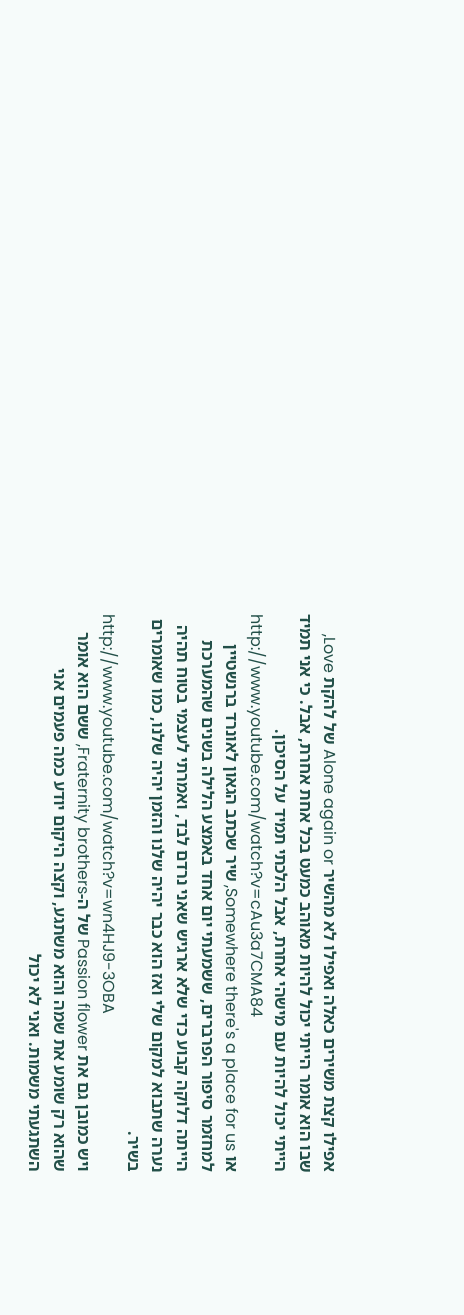אפילו קצת משירים כאלה ואפילו לא מהשיר Alone again or של להקת Love, שבו הוא אומר הייתי יכול להיות מאוהב כמעט בכל אחת אחרת, אבל. כי אני תמיד הייתי יכול להיות עם מישהי אחרת, אבל הלכתי תמיד על הסיכון.
http://www.youtube.com/watch?v=cAu3a7CMA84
או Somewhere there's a place for us, שיר שכתב הגאון לאונרד ברנשטיין למחזמר סיפור הפרברים, ששמעתי יום אחד באמצע הלילה בשנים שהמערכת הייתה דלוקה קבוע כדי שלא ארגיש שאני נרדם לבד, ואמרתי לעצמי בטוח תהיה נערה שתבוא למקום שלי ואז הוא כבר יהיה שלנו והזמן יהיה שלנו, כמו שאומרים בשיר.
http://www.youtube.com/watch?v=wn4HJ9-3OBA
ויש כמובן גם את Passion flower של ה-Fraternity brothers, ששם הוא אומר שהוא רק שומע את שמה והוא משתגע, וקצה היקום יודע כמה פעמים אני השתגעתי משמות. ואני לא יכול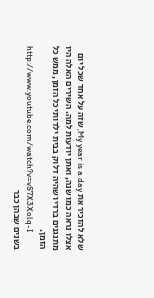שלא להזכיר את My year is a day, שזה על אחד שכל יום אצלו נראה כמו שנה, ואתן יודעות למה. השירים האלה היו מתנגנים ברדיו שהיה דלוק בבית ילדותי כל הזמן, ממש כל הזמן.
http://www.youtube.com/watch?v=vS7X3Xolq-I
בשנים שבהן כבר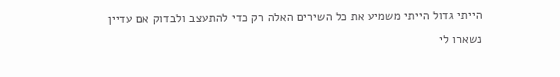הייתי גדול הייתי משמיע את כל השירים האלה רק כדי להתעצב ולבדוק אם עדיין נשארו לי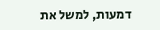דמעות, למשל את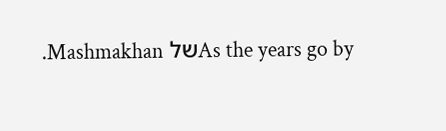As the years go byשל Mashmakhan.